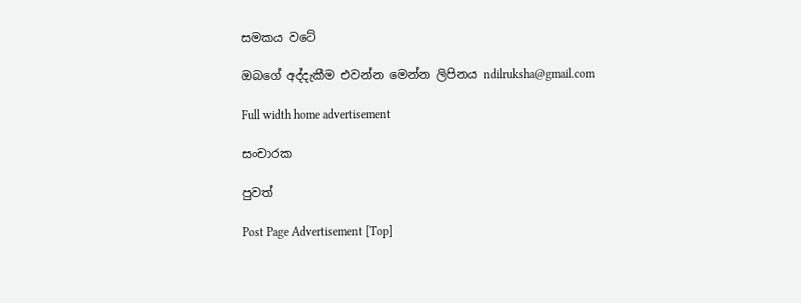සමකය වටේ

ඔබගේ අද්දැකීම එවන්න මෙන්න ලිපිනය ndilruksha@gmail.com

Full width home advertisement

සංචාරක

පුවත්

Post Page Advertisement [Top]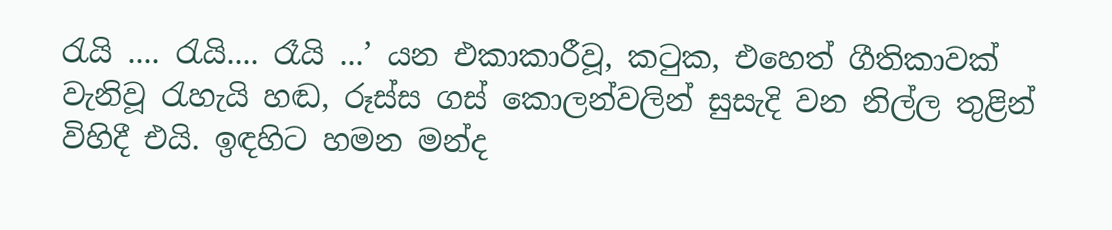රැයි .... රැයි.... රෑයි ...’ යන එකාකාරීවූ, කටුක, එහෙත් ගීතිකාවක් වැනිවූ රැහැයි හඬ, රූස්ස ගස් කොලන්වලින් සුසැදි වන නිල්ල තුළින් විහිදී එයි. ඉඳහිට හමන මන්ද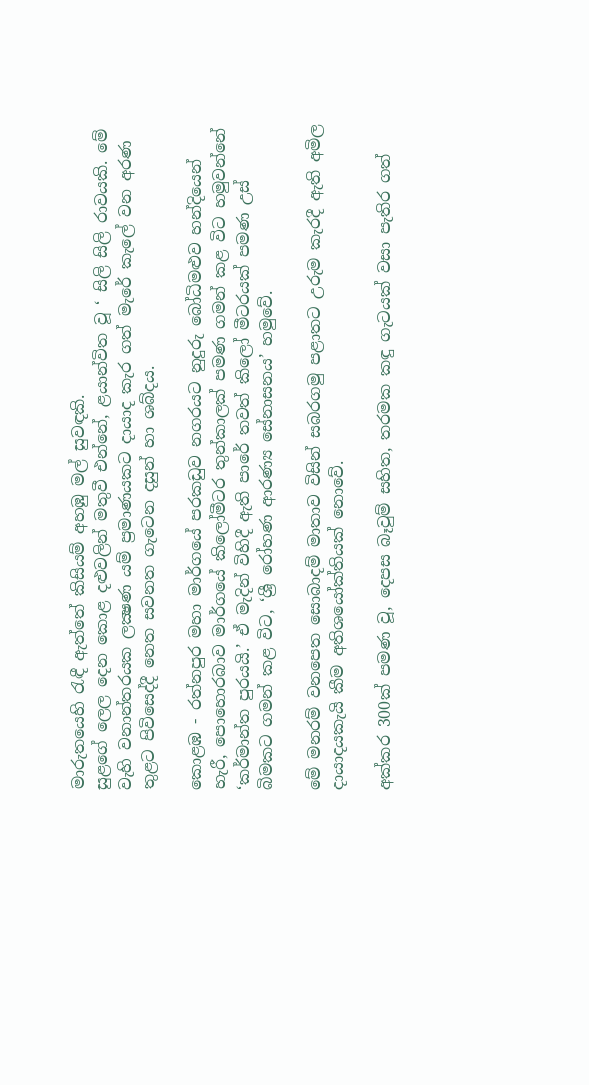මාරුතයෙහි රැඳී ඇත්තේ කිසියම් අහඹු මල් සුවඳකි.
සුළගේ ලෙල දෙන කොළ දළුවලින් මතුවී එන්නේ, ළයාන්විත වූ ‘ සිලි සිලි රාවයකි. මේ වැහි වනාන්තරයක ලක්‍ෂණ යම් ප්‍රමාණයකට දායාද කැර ගත් මැරේ කැලේ වන අරණ තුළට පිවිසෙද්දී නෙත සවනත ගැටෙන දසුන් හා ශබ්දය.

කොළඹ - රත්නපුර මහා මාර්ගයේ පරකඩුව නගරයට නුදුරු බෝධිමළුව හන්දියෙන් හැරී, පොහොරබාව මාර්ගයේ කිලෝමීටර තුන්කාලක් පමණ ගමන් කළ විට හමුවන්නේ ‘කර්මාන්ත පුරයයි.’ ඒ මැදින් විහිදී ඇති පාරේ තවත් කිලෝ මීටරයක් පමණ උස් බිමකට ගමන් කළ විට, ‘ශ්‍රී රෝහණ ආරණ්‍ය සේනාසනය’ හමුවේ.

මේ මනරම් වනපෙත සොබාදම් මාතාව විසින් සබරගමු පළාතට උරුම කැරදී ඇති අමිල දායාදයකැයි කීම අතිශයෝක්තියක් නොවේ.

අක්කර 300ක් පමණ වූ, දෙපස බෑවුම් සහිත, තරමක කඳු ගැටයක් වසා පැතිර ගත්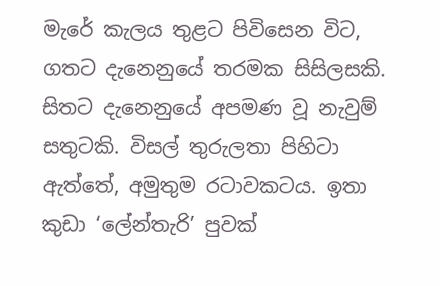මැරේ කැලය තුළට පිවිසෙන විට, ගතට දැනෙනුයේ තරමක සිසිලසකි. සිතට දැනෙනුයේ අපමණ වූ නැවුම් සතුටකි. විසල් තුරුලතා පිහිටා ඇත්තේ, අමුතුම රටාවකටය. ඉතා කුඩා ‘ලේන්තැරි’ පුවක්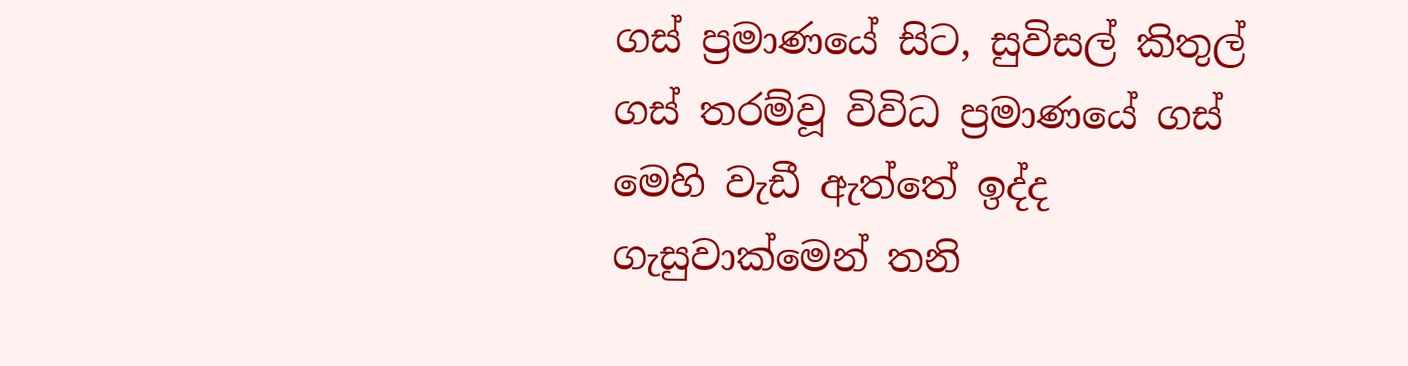ගස් ප්‍රමාණයේ සිට, සුවිසල් කිතුල් ගස් තරම්වූ විවිධ ප්‍රමාණයේ ගස් මෙහි වැඩී ඇත්තේ ඉද්ද ගැසුවාක්මෙන් තනි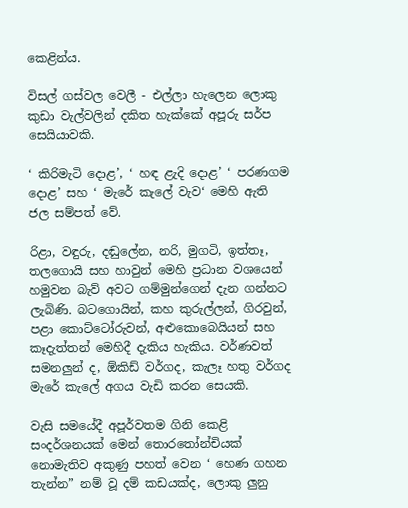කෙළින්ය.

විසල් ගස්වල වෙලී - එල්ලා හැලෙන ලොකු කුඩා වැල්වලින් දකිත හැක්කේ අපූරු සර්ප සෙයියාවකි.

‘ කිරිමැටි දොළ’, ‘ හඳ ළැදි දොළ’ ‘ පරණගම දොළ’ සහ ‘ මැරේ කැලේ වැව‘ මෙහි ඇති ජල සම්පත් වේ.

රිළා, වඳුරු, දඬුලේන, නරි, මුගටි, ඉත්තෑ, තලගොයි සහ හාවුන් මෙහි ප්‍රධාන වශයෙන් හමුවන බැව් අවට ගම්මුන්ගෙන් දැන ගන්නට ලැබිණි. බටගොයින්, කහ කුරුල්ලන්, ගිරවුන්, පළා කොට්ටෝරුවන්, අළුකොබෙයියන් සහ කෑදැත්තන් මෙහිදී දැකිය හැකිය. වර්ණවත් සමනලුන් ද, ඕකිඩ් වර්ගද, කැලෑ හතු වර්ගද මැරේ කැලේ අගය වැඩි කරන සෙයකි.

වැසි සමයේදී අපූර්වතම ගිනි කෙළි සංදර්ශනයක් මෙන් තොරතෝන්චියක් නොමැතිව අකුණු පහත් වෙන ‘ හෙණ ගහන තැන්න” නම් වූ දම් කඩයක්ද, ලොකු ලුනු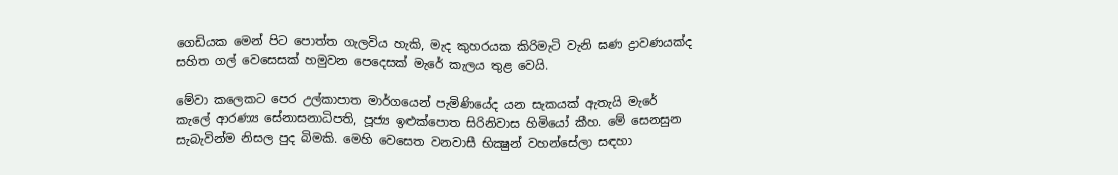ගෙඩියක මෙන් පිට පොත්ත ගැලවිය හැකි, මැද කුහරයක කිරිමැටි වැනි ඝණ ද්‍රාවණයක්ද සහිත ගල් වෙසෙසක් හමුවන පෙදෙසක් මැරේ කැලය තුළ වෙයි.

මේවා කලෙකට පෙර උල්කාපාත මාර්ගයෙන් පැමිණියේද යන සැකයක් ඇතැයි මැරේ කැලේ ආරණ්‍ය සේනාසනාධිපති, පූජ්‍ය ඉළුක්පොත සිරිනිවාස හිමියෝ කීහ. මේ සෙනසුන සැබැවින්ම නිසල පුද බිමකි. මෙහි වෙසෙත වනවාසී භික්‍ෂුන් වහන්සේලා සඳහා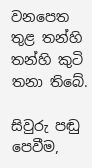වනපෙත තුළ තන්හි තන්හි කුටි තනා තිබේ.

සිවුරු පඬු පෙවීම,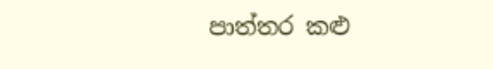පාත්තර කළු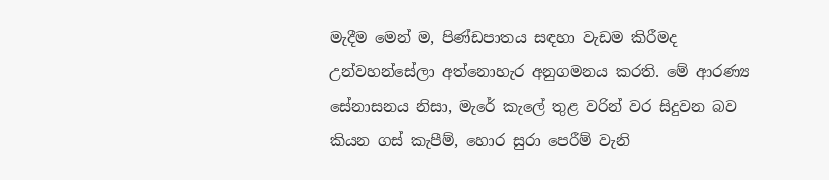මැදීම මෙන් ම, පිණ්ඩපාතය සඳහා වැඩම කිරීමද උන්වහන්සේලා අත්නොහැර අනුගමනය කරති. මේ ආරණ්‍ය සේනාසනය නිසා, මැරේ කැලේ තුළ වරින් වර සිදුවන බව කියන ගස් කැපීම්, හොර සුරා පෙරීම් වැනි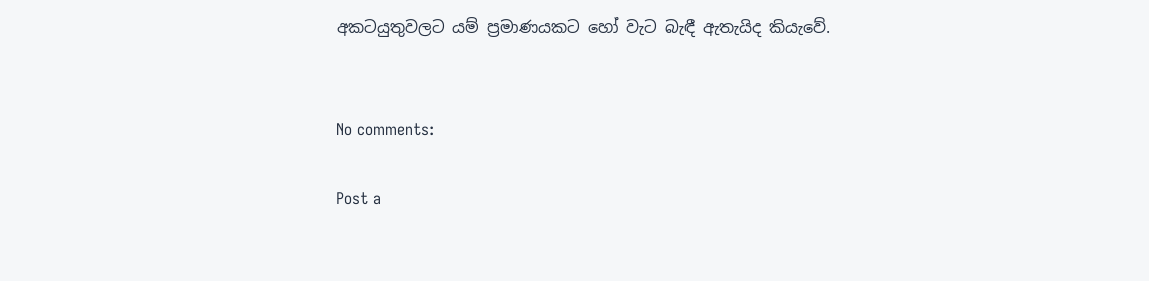අකටයුතුවලට යම් ප්‍රමාණයකට හෝ වැට බැඳී ඇතැයිද කියැවේ.


No comments:

Post a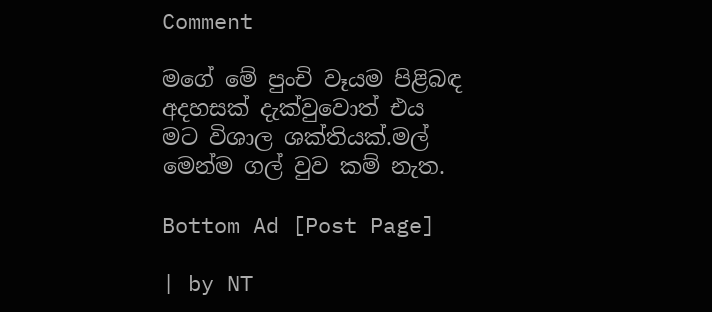Comment

මගේ මේ පුංචි වෑයම පිළිබඳ අදහසක් දැක්වුවොත් එය මට විශාල ශක්තියක්.මල් මෙන්ම ගල් වුව කම් නැත.

Bottom Ad [Post Page]

| by NT